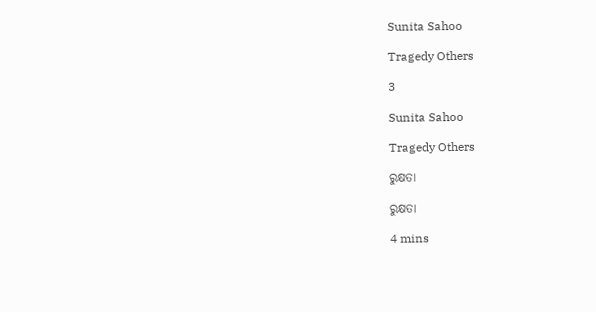Sunita Sahoo

Tragedy Others

3

Sunita Sahoo

Tragedy Others

ରୁକ୍ଷତା

ରୁକ୍ଷତା

4 mins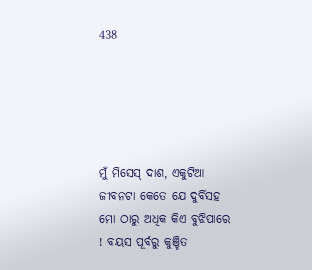438





ମୁଁ ମିସେସ୍ ଦାଶ, ଏକୁଟିଆ ଜୀବନଟା କେତେ ଯେ ଦୁର୍ବିସହ ମୋ ଠାରୁ ଅଧିକ କିଏ ବୁଝିପାରେ ! ବୟସ ପୂର୍ବରୁ କୁଞ୍ଚିତ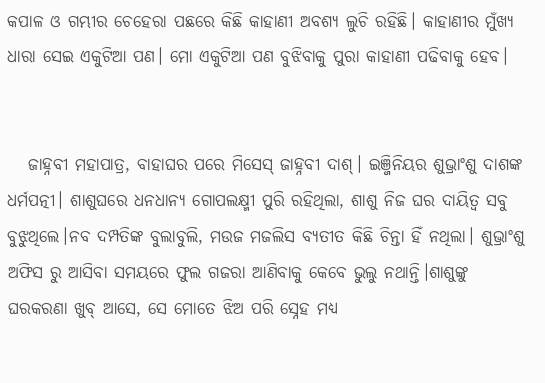କପାଳ ଓ ଗମ୍ଭୀର ଚେହେରା ପଛରେ କିଛି କାହାଣୀ ଅବଶ୍ୟ ଲୁଚି ରହିଛି। କାହାଣୀର ମୁଁଖ୍ୟ ଧାରା ସେଇ ଏକୁଟିଆ ପଣ। ମୋ ଏକୁଟିଆ ପଣ ବୁଝିବାକୁ ପୁରା କାହାଣୀ ପଢିବାକୁ ହେବ।


   ଜାହ୍ନବୀ ମହାପାତ୍ର, ବାହାଘର ପରେ ମିସେସ୍ ଜାହ୍ନବୀ ଦାଶ୍। ଇଞ୍ଜିନିୟର ଶୁଭ୍ରାଂଶୁ ଦାଶଙ୍କ ଧର୍ମପତ୍ନୀ। ଶାଶୁଘରେ ଧନଧାନ୍ୟ ଗୋପଲକ୍ଷ୍ମୀ ପୁରି ରହିଥିଲା, ଶାଶୁ ନିଜ ଘର ଦାୟିତ୍ବ ସବୁ ବୁଝୁଥିଲେ।ନବ ଦମ୍ପତିଙ୍କ ବୁଲାବୁଲି, ମଉଜ ମଜଲିସ ବ୍ୟତୀତ କିଛି ଚିନ୍ତା ହିଁ ନଥିଲା। ଶୁଭ୍ରାଂଶୁ ଅଫିସ ରୁ ଆସିବା ସମୟରେ ଫୁଲ ଗଜରା ଆଣିବାକୁ କେବେ ଭୁଲୁ ନଥାନ୍ତି।ଶାଶୁଙ୍କୁ ଘରକରଣା ଖୁବ୍ ଆସେ, ସେ ମୋତେ ଝିଅ ପରି ସ୍ନେହ ମଧ୍ୟ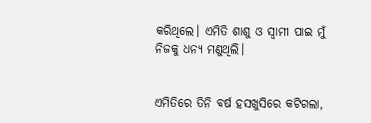କରିଥିଲେ। ଏମିତି ଶାଶୁ ଓ ସ୍ବାମୀ ପାଇ ମୁଁ ନିଜକୁ ଧନ୍ୟ ମଣୁଥିଲି।


ଏମିତିରେ ତିନି ବର୍ଷ ହସଖୁସିରେ କଟିଗଲା,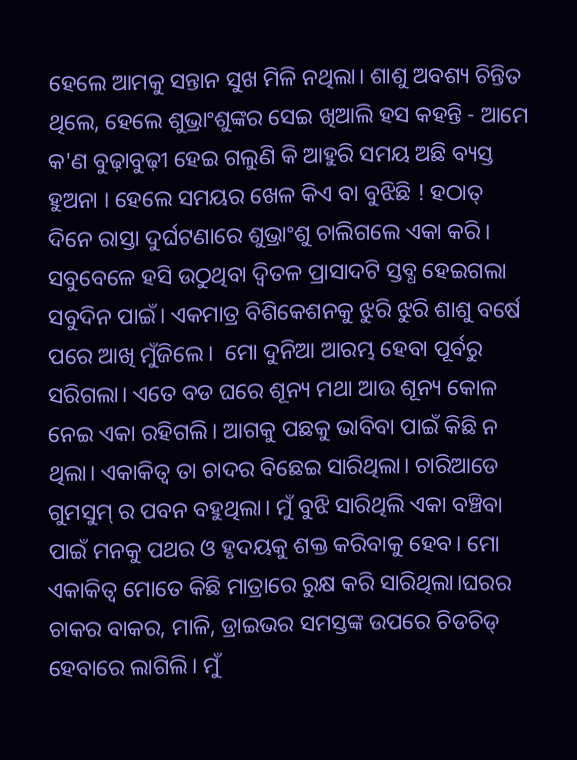ହେଲେ ଆମକୁ ସନ୍ତାନ ସୁଖ ମିଳି ନଥିଲା। ଶାଶୁ ଅବଶ୍ୟ ଚିନ୍ତିତ ଥିଲେ, ହେଲେ ଶୁଭ୍ରାଂଶୁଙ୍କର ସେଇ ଖିଆଲି ହସ କହନ୍ତି - ଆମେ କ'ଣ ବୁଢ଼ାବୁଢ଼ୀ ହେଇ ଗଲୁଣି କି ଆହୁରି ସମୟ ଅଛି ବ୍ୟସ୍ତ ହୁଅନା । ହେଲେ ସମୟର ଖେଳ କିଏ ବା ବୁଝିଛି ! ହଠାତ୍ ଦିନେ ରାସ୍ତା ଦୁର୍ଘଟଣାରେ ଶୁଭ୍ରାଂଶୁ ଚାଲିଗଲେ ଏକା କରି। ସବୁବେଳେ ହସି ଉଠୁଥିବା ଦ୍ଵିତଳ ପ୍ରାସାଦଟି ସ୍ତବ୍ଧ ହେଇଗଲା ସବୁଦିନ ପାଇଁ। ଏକମାତ୍ର ବିଶିକେଶନକୁ ଝୁରି ଝୁରି ଶାଶୁ ବର୍ଷେ ପରେ ଆଖି ମୁଁଜିଲେ।  ମୋ ଦୁନିଆ ଆରମ୍ଭ ହେବା ପୂର୍ବରୁ ସରିଗଲା। ଏତେ ବଡ ଘରେ ଶୂନ୍ୟ ମଥା ଆଉ ଶୂନ୍ୟ କୋଳ ନେଇ ଏକା ରହିଗଲି। ଆଗକୁ ପଛକୁ ଭାବିବା ପାଇଁ କିଛି ନ ଥିଲା। ଏକାକିତ୍ବ ତା ଚାଦର ବିଛେଇ ସାରିଥିଲା। ଚାରିଆଡେ ଗୁମସୁମ୍ ର ପବନ ବହୁଥିଲା। ମୁଁ ବୁଝି ସାରିଥିଲି ଏକା ବଞ୍ଚିବା ପାଇଁ ମନକୁ ପଥର ଓ ହୃଦୟକୁ ଶକ୍ତ କରିବାକୁ ହେବ। ମୋ ଏକାକିତ୍ବ ମୋତେ କିଛି ମାତ୍ରାରେ ରୁକ୍ଷ କରି ସାରିଥିଲା।ଘରର ଚାକର ବାକର, ମାଳି, ଡ୍ରାଇଭର ସମସ୍ତଙ୍କ ଉପରେ ଚିଡଚିଡ୍ ହେବାରେ ଲାଗିଲି। ମୁଁ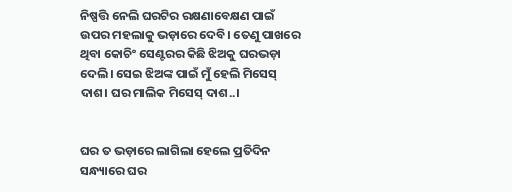ନିଷ୍ପତ୍ତି ନେଲି ଘରଟିର ରକ୍ଷଣାବେକ୍ଷଣ ପାଇଁ ଉପର ମହଲାକୁ ଭଡ଼ାରେ ଦେବି। ତେଣୁ ପାଖରେ ଥିବା କୋଚିଂ ସେଣ୍ଟରର କିଛି ଝିଅକୁ ଘରଭଡ଼ା ଦେଲି। ସେଇ ଝିଅଙ୍କ ପାଇଁ ମୁଁ ହେଲି ମିସେସ୍ ଦାଶ। ଘର ମାଲିକ ମିସେସ୍ ଦାଶ..।


ଘର ତ ଭଡ଼ାରେ ଲାଗିଲା ହେଲେ ପ୍ରତିଦିନ ସନ୍ଧ୍ୟାରେ ଘର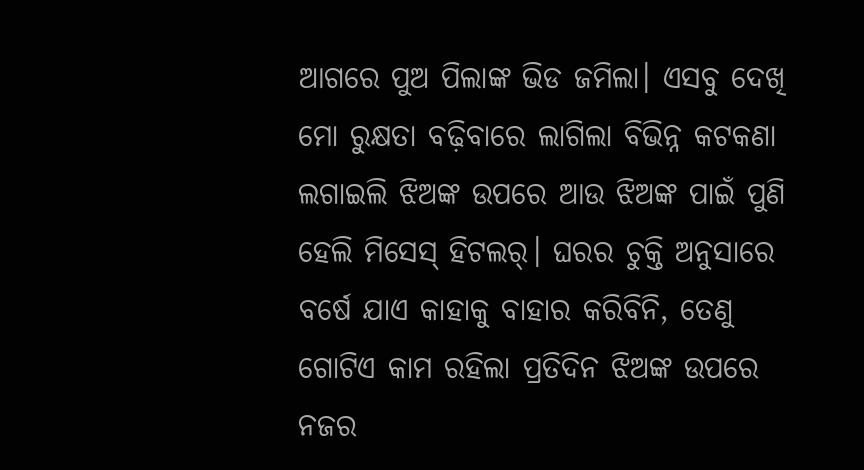ଆଗରେ ପୁଅ ପିଲାଙ୍କ ଭିଡ ଜମିଲା। ଏସବୁ ଦେଖି ମୋ ରୁକ୍ଷତା ବଢ଼ିବାରେ ଲାଗିଲା ବିଭିନ୍ନ କଟକଣା ଲଗାଇଲି ଝିଅଙ୍କ ଉପରେ ଆଉ ଝିଅଙ୍କ ପାଇଁ ପୁଣି ହେଲି ମିସେସ୍ ହିଟଲର୍। ଘରର ଚୁକ୍ତି ଅନୁସାରେ ବର୍ଷେ ଯାଏ କାହାକୁ ବାହାର କରିବିନି, ତେଣୁ ଗୋଟିଏ କାମ ରହିଲା ପ୍ରତିଦିନ ଝିଅଙ୍କ ଉପରେ ନଜର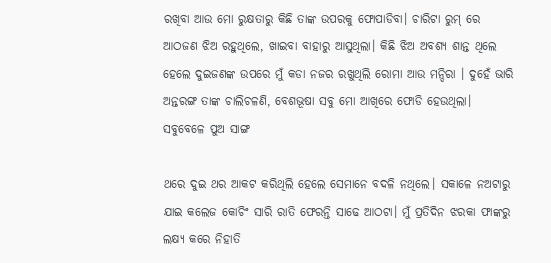ରଖିବା ଆଉ ମୋ ରୁକ୍ଷତାରୁ କିଛି ତାଙ୍କ ଉପରକୁ ଫୋପାଡିବା। ଚାରିଟା ରୁମ୍ ରେ ଆଠଜଣ ଝିଅ ରହୁଥିଲେ, ଖାଇବା ବାହାରୁ ଆସୁଥିଲା। କିଛି ଝିଅ ଅବଶ୍ୟ ଶାନ୍ତ ଥିଲେ ହେଲେ ଦୁଇଜଣଙ୍କ ଉପରେ ମୁଁ କଡା ନଜର ରଖୁଥିଲି ରୋମା ଆଉ ମନ୍ଦିରା । ଦୁହେଁ ଭାରି ଅନ୍ତରଙ୍ଗ ତାଙ୍କ ଚାଲିଚଳଣି, ବେଶଭୂଷା ସବୁ ମୋ ଆଖିରେ ଫୋଡି ହେଉଥିଲା। ସବୁବେଳେ ପୁଅ ସାଙ୍ଗ

ଥରେ ଦୁଇ ଥର ଆକଟ କରିଥିଲି ହେଲେ ସେମାନେ ବଦଳି ନଥିଲେ। ସକାଳେ ନଅଟାରୁ ଯାଇ କଲେଜ କୋଚିଂ ସାରି ରାତି ଫେରନ୍ତି ସାଢେ ଆଠଟା। ମୁଁ ପ୍ରତିଦିନ ଝରକା ଫାଙ୍କରୁ ଲକ୍ଷ୍ୟ କରେ ନିହାତି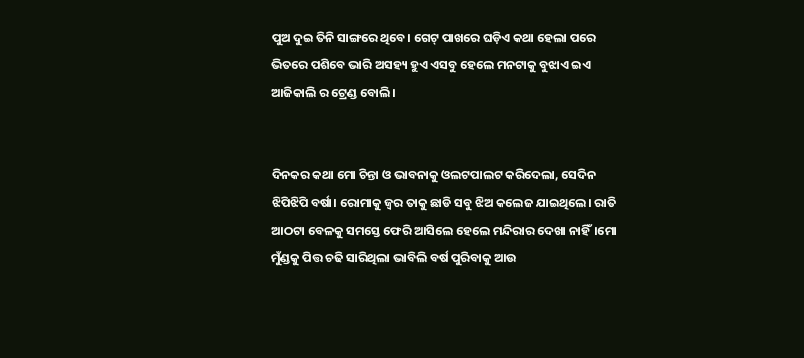ପୁଅ ଦୁଇ ତିନି ସାଙ୍ଗରେ ଥିବେ। ଗେଟ୍ ପାଖରେ ଘଡ଼ିଏ କଥା ହେଲା ପରେ ଭିତରେ ପଶିବେ ଭାରି ଅସହ୍ୟ ହୁଏ ଏସବୁ ହେଲେ ମନଟାକୁ ବୁଝାଏ ଇଏ ଆଜିକାଲି ର ଟ୍ରେଣ୍ଡ ବୋଲି।


ଦିନକର କଥା ମୋ ଚିନ୍ତା ଓ ଭାବନାକୁ ଓଲଟପାଲଟ କରିଦେଲା, ସେଦିନ ଝିପିଝିପି ବର୍ଷା। ରୋମାକୁ ଜ୍ୱର ତାକୁ ଛାଡି ସବୁ ଝିଅ କଲେଜ ଯାଇଥିଲେ। ରାତି ଆଠଟା ବେଳକୁ ସମସ୍ତେ ଫେରି ଆସିଲେ ହେଲେ ମନ୍ଦିରାର ଦେଖା ନାହିଁ।ମୋ ମୁଁଣ୍ଡକୁ ପିତ୍ତ ଚଢି ସାରିଥିଲା ଭାବିଲି ବର୍ଷ ପୁରିବାକୁ ଆଉ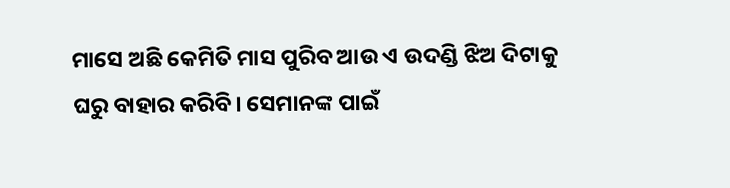ମାସେ ଅଛି କେମିତି ମାସ ପୁରିବ ଆଉ ଏ ଉଦଣ୍ଡି ଝିଅ ଦିଟାକୁ ଘରୁ ବାହାର କରିବି। ସେମାନଙ୍କ ପାଇଁ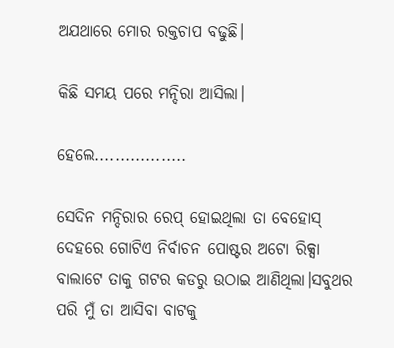ଅଯଥାରେ ମୋର ରକ୍ତଚାପ ବଢୁଛି।

କିଛି ସମୟ ପରେ ମନ୍ଦିରା ଆସିଲା।

ହେଲେ..................

ସେଦିନ ମନ୍ଦିରାର ରେପ୍ ହୋଇଥିଲା ତା ବେହୋସ୍ ଦେହରେ ଗୋଟିଏ ନିର୍ବାଚନ ପୋଷ୍ଟର ଅଟୋ ରିକ୍ସା ବାଲାଟେ ତାକୁ ଗଟର କଡରୁ ଉଠାଇ ଆଣିଥିଲା।ସବୁଥର ପରି ମୁଁ ତା ଆସିବା ବାଟକୁ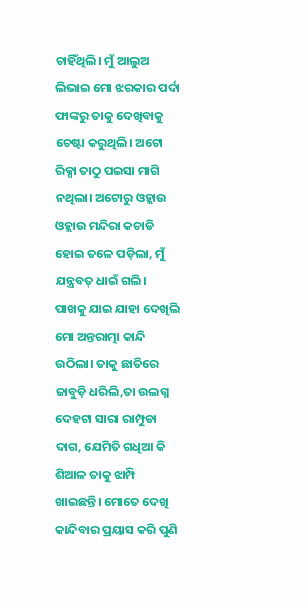ଚାହିଁଥିଲି। ମୁଁ ଆଲୁଅ ଲିଭାଇ ମୋ ଝରକାର ପର୍ଦା ଫାଙ୍କରୁ ତାକୁ ଦେଖିବାକୁ ଚେଷ୍ଟା କରୁଥିଲି। ଅଟୋ ରିକ୍ସା ତାଠୁ ପଇସା ମାଗି ନଥିଲା। ଅଟୋରୁ ଓହ୍ଲାଉ ଓହ୍ଲାଉ ମନ୍ଦିରା କଚାଡି ହୋଇ ତଳେ ପଡ଼ିଲା, ମୁଁ ଯନ୍ତ୍ରବତ୍ ଧାଇଁ ଗଲି। ପାଖକୁ ଯାଇ ଯାହା ଦେଖିଲି ମୋ ଅନ୍ତରାତ୍ମା କାନ୍ଦି ଉଠିଲା। ତାକୁ ଛାତିରେ ଜାବୁଡ଼ି ଧରିଲି,ତା ଉଲଗ୍ନ ଦେହଟା ସାରା ରାମ୍ପୁଡା ଦାଗ, ଯେମିତି ଗଧିଆ କି ଶିଆଳ ତାକୁ ଝାମ୍ପି ଖାଇଛନ୍ତି। ମୋତେ ଦେଖି କାନ୍ଦିବାର ପ୍ରୟାସ କରି ପୁଣି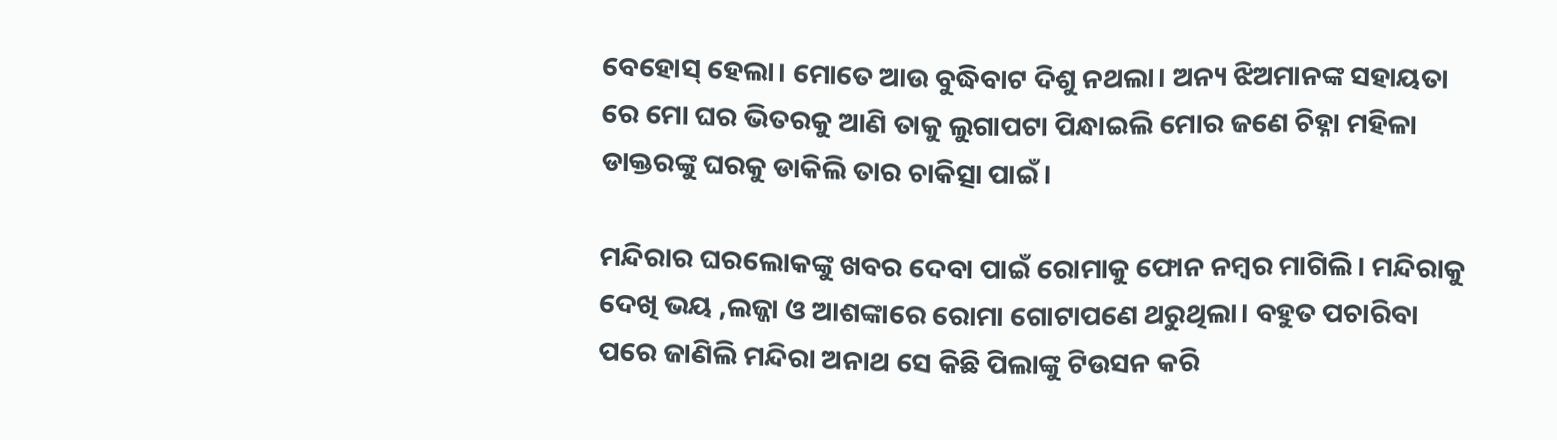ବେହୋସ୍ ହେଲା। ମୋତେ ଆଉ ବୁଦ୍ଧିବାଟ ଦିଶୁ ନଥଲା। ଅନ୍ୟ ଝିଅମାନଙ୍କ ସହାୟତା ରେ ମୋ ଘର ଭିତରକୁ ଆଣି ତାକୁ ଲୁଗାପଟା ପିନ୍ଧାଇଲି ମୋର ଜଣେ ଚିହ୍ନା ମହିଳା ଡାକ୍ତରଙ୍କୁ ଘରକୁ ଡାକିଲି ତାର ଚାକିତ୍ସା ପାଇଁ।

ମନ୍ଦିରାର ଘରଲୋକଙ୍କୁ ଖବର ଦେବା ପାଇଁ ରୋମାକୁ ଫୋନ ନମ୍ବର ମାଗିଲି। ମନ୍ଦିରାକୁ ଦେଖି ଭୟ ,ଲଜ୍ଜା ଓ ଆଶଙ୍କାରେ ରୋମା ଗୋଟାପଣେ ଥରୁଥିଲା। ବହୁତ ପଚାରିବା ପରେ ଜାଣିଲି ମନ୍ଦିରା ଅନାଥ ସେ କିଛି ପିଲାଙ୍କୁ ଟିଉସନ କରି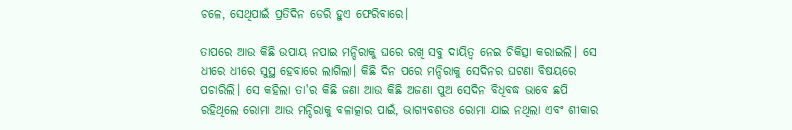ଚଳେ, ସେଥିପାଇଁ ପ୍ରତିଦିନ ଡେରି ହୁଏ ଫେରିବାରେ।

ତାପରେ ଆଉ କିଛି ଉପାୟ ନପାଇ ମନ୍ଦିରାକୁ ଘରେ ରଖି ସବୁ ଦାୟିତ୍ବ ନେଇ ଚିକିତ୍ସା କରାଇଲି। ସେ ଧୀରେ ଧୀରେ ସୁସ୍ଥ ହେବାରେ ଲାଗିଲା। କିଛି ଦିନ ପରେ ମନ୍ଦିରାକୁ ସେଦିନର ଘଟଣା ବିଷୟରେ ପଚାରିଲି। ସେ କହିଲା ତା'ର କିଛି ଜଣା ଆଉ କିଛି ଅଜଣା ପୁଅ ସେଦିନ ବିଧିବଦ୍ଧ ଭାବେ ଛପି ରହିଥିଲେ ରୋମା ଆଉ ମନ୍ଦିରାକୁ ବଳାତ୍କାର ପାଇଁ, ଭାଗ୍ୟବଶତଃ ରୋମା ଯାଇ ନଥିଲା ଏବଂ ଶୀକାର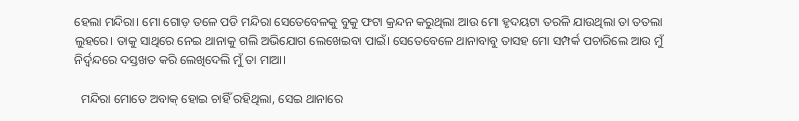ହେଲା ମନ୍ଦିରା। ମୋ ଗୋଡ଼ ତଳେ ପଡି ମନ୍ଦିରା ସେତେବେଳକୁ ବୁକୁ ଫଟା କ୍ରନ୍ଦନ କରୁଥିଲା ଆଉ ମୋ ହୃଦୟଟା ତରଳି ଯାଉଥିଲା ତା ତତଲା ଲୁହରେ। ତାକୁ ସାଥିରେ ନେଇ ଥାନାକୁ ଗଲି ଅଭିଯୋଗ ଲେଖେଇବା ପାଇଁ। ସେତେବେଳେ ଥାନାବାବୁ ତାସହ ମୋ ସମ୍ପର୍କ ପଚାରିଲେ ଆଉ ମୁଁ ନିର୍ଦ୍ଵନ୍ଦରେ ଦସ୍ତଖତ କରି ଲେଖିଦେଲି ମୁଁ ତା ମାଆ।

  ମନ୍ଦିରା ମୋତେ ଅବାକ୍ ହୋଇ ଚାହିଁ ରହିଥିଲା, ସେଇ ଥାନାରେ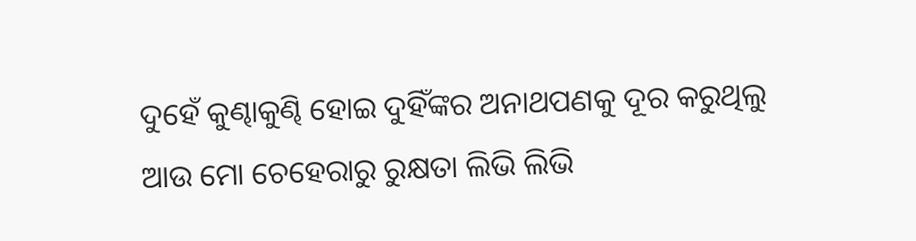ଦୁହେଁ କୁଣ୍ଢାକୁଣ୍ଢି ହୋଇ ଦୁହିଁଙ୍କର ଅନାଥପଣକୁ ଦୂର କରୁଥିଲୁ ଆଉ ମୋ ଚେହେରାରୁ ରୁକ୍ଷତା ଲିଭି ଲିଭି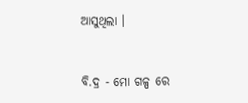ଆସୁଥିଲା ।


ବି.ଦ୍ର - ମୋ ଗଳ୍ପ ରେ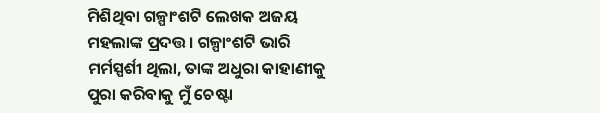ମିଶିଥିବା ଗଳ୍ପାଂଶଟି ଲେଖକ ଅଜୟ ମହଲାଙ୍କ ପ୍ରଦତ୍ତ। ଗଳ୍ପାଂଶଟି ଭାରି ମର୍ମସ୍ପର୍ଶୀ ଥିଲା, ତାଙ୍କ ଅଧୁରା କାହାଣୀକୁ ପୁରା କରିବାକୁ ମୁଁ ଚେଷ୍ଟା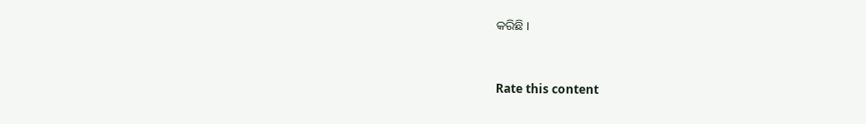କରିଛି ।


Rate this content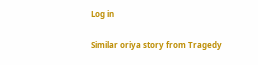Log in

Similar oriya story from Tragedy